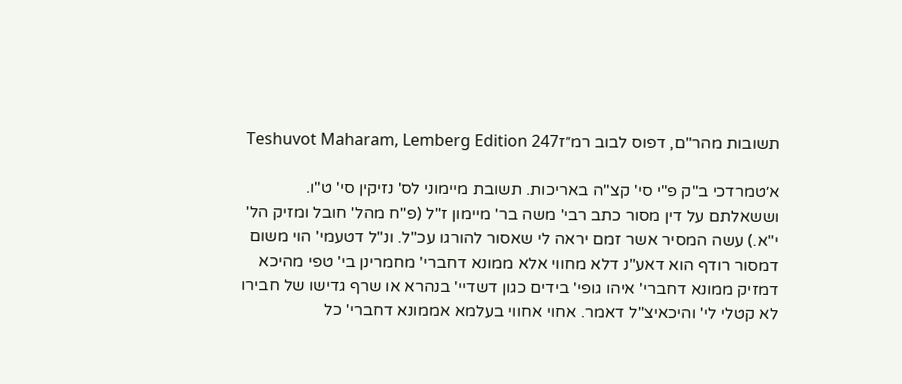תשובות מהר"ם, דפוס לבוב רמ״זTeshuvot Maharam, Lemberg Edition 247

א׳טמרדכי ב"ק פ"י סי' קצ"ה באריכות. תשובת מיימוני לס' נזיקין סי' ט"ו. וששאלתם על דין מסור כתב רבי' משה בר' מיימון ז"ל (פ"ח מהל' חובל ומזיק הל' י"א.) עשה המסיר אשר זמם יראה לי שאסור להורגו עכ"ל. ונ"ל דטעמי' הוי משום דמסור רודף הוא דאע"נ דלא מחווי אלא ממונא דחברי' מחמרינן בי' טפי מהיכא דמזיק ממונא דחברי' איהו גופי' בידים כגון דשדיי' בנהרא או שרף גדישו של חבירו לא קטלי לי' והיכאיצ"ל דאמר. אחוי אחווי בעלמא אממונא דחברי' כל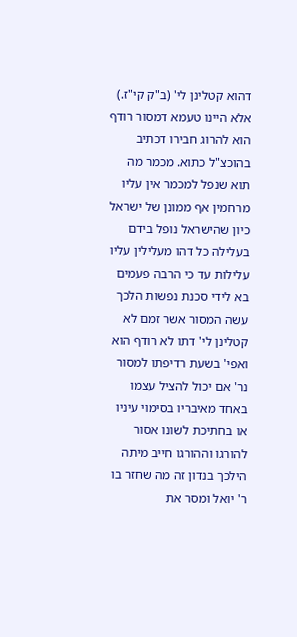דהוא קטלינן לי' (ב"ק קי"ז.) אלא היינו טעמא דמסור רודף הוא להרוג חבירו דכתיב בהוכצ"ל כתוא. מכמר מה תוא שנפל למכמר אין עליו מרחמין אף ממונן של ישראל כיון שהישראל נופל בידם בעלילה כל דהו מעלילין עליו עלילות עד כי הרבה פעמים בא לידי סכנת נפשות הלכך עשה המסור אשר זמם לא קטלינן לי' דתו לא רודף הוא ואפי' בשעת רדיפתו למסור נר' אם יכול להציל עצמו באחד מאיבריו בסימוי עיניו או בחתיכת לשונו אסור להורגו וההורגו חייב מיתה הילכך בנדון זה מה שחזר בו ר' יואל ומסר את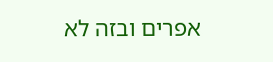אפרים ובזה לא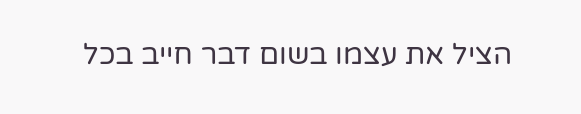הציל את עצמו בשום דבר חייב בכל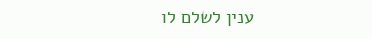ענין לשלם לו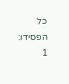כל הפסידו:
1